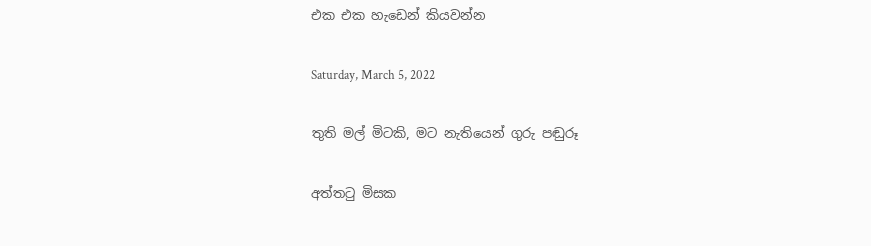එක එක හැඩෙන් කියවන්න

Saturday, March 5, 2022

තුති මල් මිටකි, මට නැතියෙන් ගුරු පඬුරූ

අත්තටු මිසක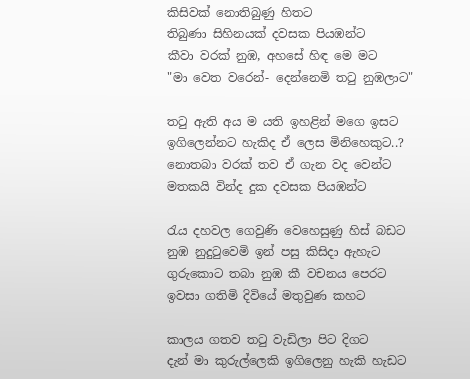කිසිවක් නොතිබුණු හිතට
තිබුණා සිහිනයක් දවසක පියඹන්ට
කීවා වරක් නුඹ, අහසේ හිඳ මෙ මට
"මා වෙත වරෙන්- දෙන්නෙමි තටු නුඹලාට"

තටු ඇති අය ම යති ඉහළින් මගෙ ඉසට
ඉගිලෙන්නට හැකිද ඒ ලෙස මිනිහෙකුට..?
නොතබා වරක් තව ඒ ගැන වද වෙන්ට
මතකයි වින්ද දුක දවසක පියඹන්ට

රැය දහවල ගෙවුණි වෙහෙසුණු හිස් බඩට
නුඹ නුදුටුවෙමි ඉන් පසු කිසිදා ඇහැට
ගුරුකොට තබා නුඹ කී වචනය පෙරට
ඉවසා ගතිමි දිවියේ මතුවුණ කහට

කාලය ගතව තටු වැඩිලා පිට දිගට
දැන් මා කුරුල්ලෙකි ඉගිලෙනු හැකි හැඩට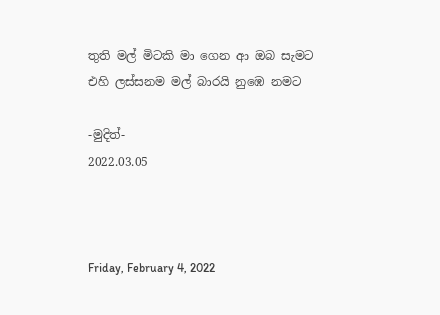තුති මල් මිටකි මා ගෙන ආ ඔබ සැමට
එහි ලස්සනම මල් බාරයි නුඹෙ නමට

-මුදිත්-
2022.03.05



Friday, February 4, 2022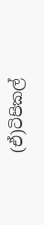(ඒ)ටිපිකල්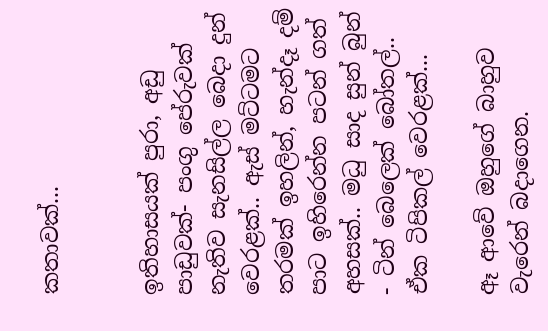කතාවක්...


ඉතිහාසයක් පුරා, අඩු පාඩුවක්- පංගු පේරුවක් නැතිව සැනසිල්ල බෙදා දුන් වෙරළක්.. ඇස් මට්ටමට තරමක් ඉහලින්, හැන්දෑ දම් පාට ඉහිරෙන්න පටන් ගත් අහසක්.. මධු සාද සුන් බුන් - ටින් බෙලෙක් බෝතල්..
ඒක ටිපිකල් වෙරළක්...

ඈ ආවේ ඔහුගේ බාහුව වැරෙන් බදාගෙන.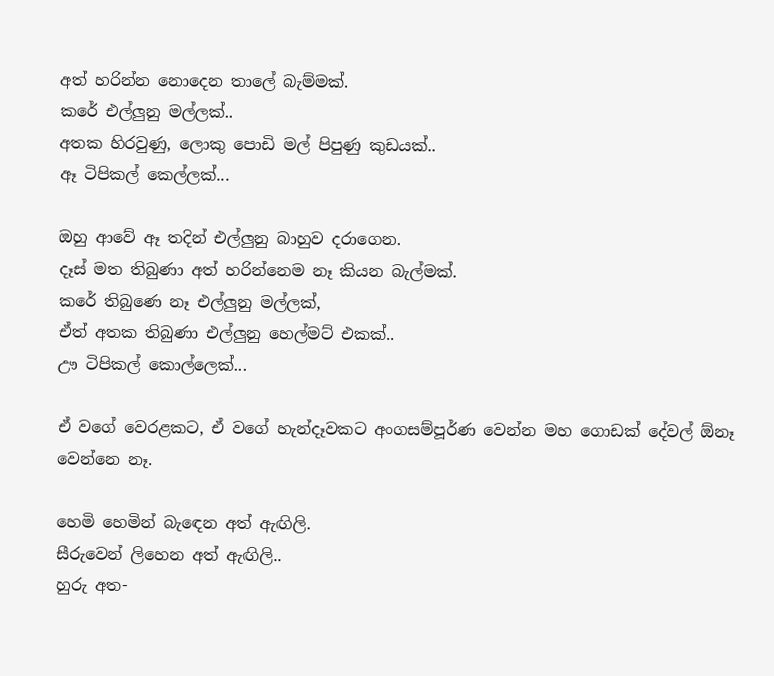අත් හරින්න නොදෙන තාලේ බැම්මක්.
කරේ එල්ලුනු මල්ලක්..
අතක හිරවුණු, ලොකු පොඩි මල් පිපුණු කුඩයක්..
ඈ ටිපිකල් කෙල්ලක්...

ඔහු ආවේ ඈ තදින් එල්ලුනු බාහුව දරාගෙන.
දෑස් මත තිබුණා අත් හරින්නෙම නෑ කියන බැල්මක්.
කරේ තිබුණෙ නෑ එල්ලුනු මල්ලක්,
ඒත් අතක තිබුණා එල්ලුනු හෙල්මට් එකක්..
ඌ ටිපිකල් කොල්ලෙක්...

ඒ වගේ වෙරළකට, ඒ වගේ හැන්දෑවකට අංගසම්පූර්ණ වෙන්න මහ ගොඩක් දේවල් ඕනෑ වෙන්නෙ නෑ.

හෙමි හෙමින් බැඳෙන අත් ඇඟිලි.
සීරුවෙන් ලිහෙන අත් ඇඟිලි..
හුරු අත-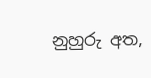නුහුරු අත,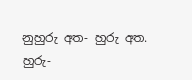නුහුරු අත- හුරු අත.
හුරු-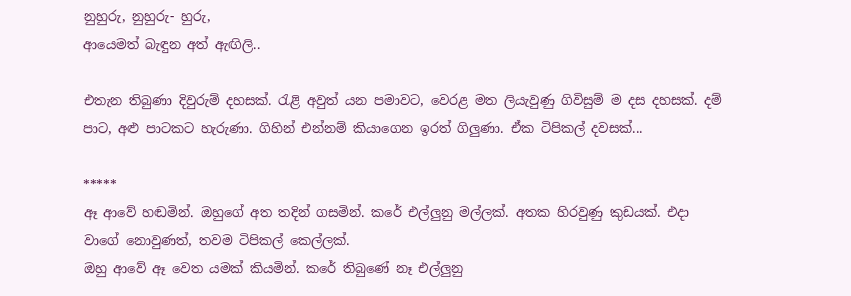නුහුරු, නුහුරු- හුරු,
ආයෙමත් බැඳුන අත් ඇඟිලි..

එතැන තිබුණා දිවුරුම් දහසක්. රැළි අවුත් යන පමාවට, වෙරළ මත ලියැවුණු ගිවිසුම් ම දස දහසක්. දම් පාට, අළු පාටකට හැරුණා. ගිහින් එන්නම් කියාගෙන ඉරත් ගිලුණා. ඒක ටිපිකල් දවසක්...

*****
ඈ ආවේ හඬමින්. ඔහුගේ අත තදින් ගසමින්. කරේ එල්ලුනු මල්ලක්. අතක හිරවුණු කුඩයක්. එදා වාගේ නොවුණත්, තවම ටිපිකල් කෙල්ලක්.
ඔහු ආවේ ඈ වෙත යමක් කියමින්. කරේ තිබුණේ නෑ එල්ලුනු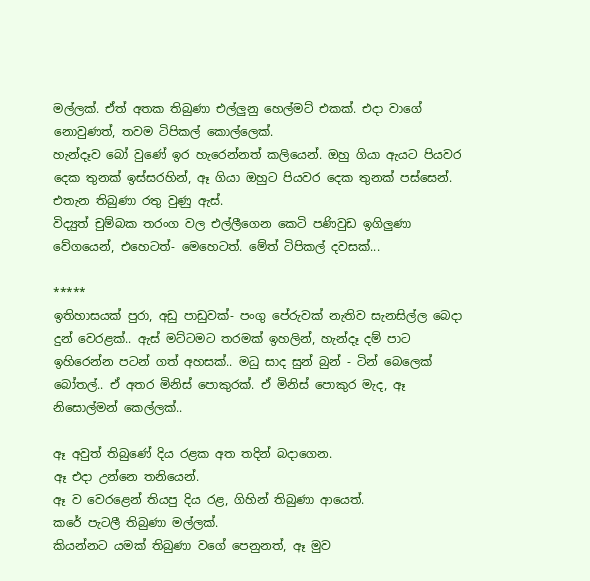මල්ලක්. ඒත් අතක තිබුණා එල්ලුනු හෙල්මට් එකක්. එදා වාගේ නොවුණත්, තවම ටිපිකල් කොල්ලෙක්.
හැන්දෑව බෝ වුණේ ඉර හැරෙන්නත් කලියෙන්. ඔහු ගියා ඇයට පියවර දෙක තුනක් ඉස්සරහින්, ඈ ගියා ඔහුට පියවර දෙක තුනක් පස්සෙන්. එතැන තිබුණා රතු වුණු ඇස්.
විද්‍යුත් චුම්බක තරංග වල එල්ලීගෙන කෙටි පණිවුඩ ඉගිලුණා වේගයෙන්, එහෙටත්- මෙහෙටත්. මේත් ටිපිකල් දවසක්...

*****
ඉතිහාසයක් පුරා, අඩු පාඩුවක්- පංගු පේරුවක් නැතිව සැනසිල්ල බෙදා දුන් වෙරළක්.. ඇස් මට්ටමට තරමක් ඉහලින්, හැන්දෑ දම් පාට ඉහිරෙන්න පටන් ගත් අහසක්.. මධු සාද සුන් බුන් - ටින් බෙලෙක් බෝතල්.. ඒ අතර මිනිස් පොකුරක්. ඒ මිනිස් පොකුර මැද, ඈ නිසොල්මන් කෙල්ලක්..

ඈ අවුත් තිබුණේ දිය රළක අත තදින් බදාගෙන.
ඈ එදා උන්නෙ තනියෙන්.
ඈ ව වෙරළෙන් තියපු දිය රළ, ගිහින් තිබුණා ආයෙත්.
කරේ පැටලී තිබුණා මල්ලක්.
කියන්නට යමක් තිබුණා වගේ පෙනුනත්, ඈ මුව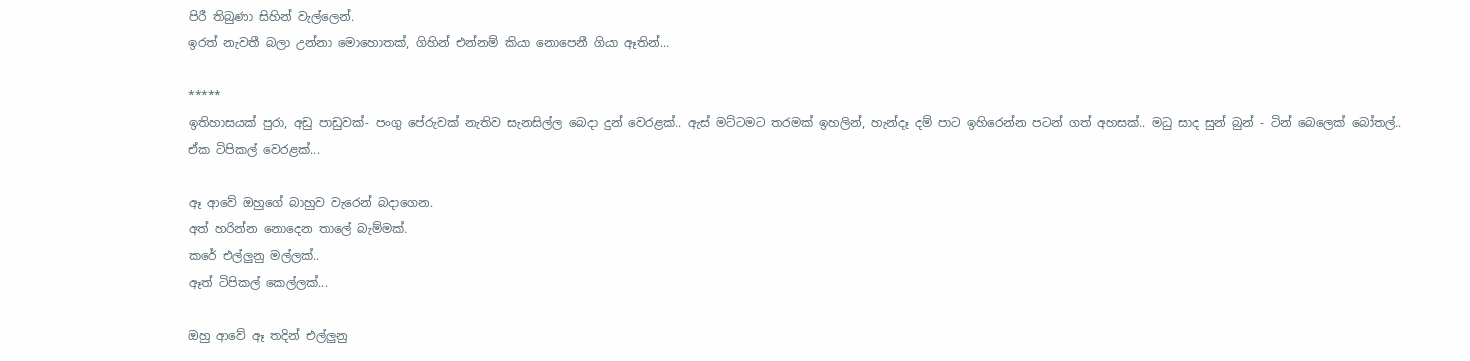පිරී තිබුණා සිහින් වැල්ලෙන්.
ඉරත් නැවතී බලා උන්නා මොහොතක්, ගිහින් එන්නම් කියා නොපෙනී ගියා ඈතින්...

*****
ඉතිහාසයක් පුරා, අඩු පාඩුවක්- පංගු පේරුවක් නැතිව සැනසිල්ල බෙදා දුන් වෙරළක්.. ඇස් මට්ටමට තරමක් ඉහලින්, හැන්දෑ දම් පාට ඉහිරෙන්න පටන් ගත් අහසක්.. මධු සාද සුන් බුන් - ටින් බෙලෙක් බෝතල්..
ඒක ටිපිකල් වෙරළක්...

ඈ ආවේ ඔහුගේ බාහුව වැරෙන් බදාගෙන.
අත් හරින්න නොදෙන තාලේ බැම්මක්.
කරේ එල්ලුනු මල්ලක්..
ඈත් ටිපිකල් කෙල්ලක්...

ඔහු ආවේ ඈ තදින් එල්ලුනු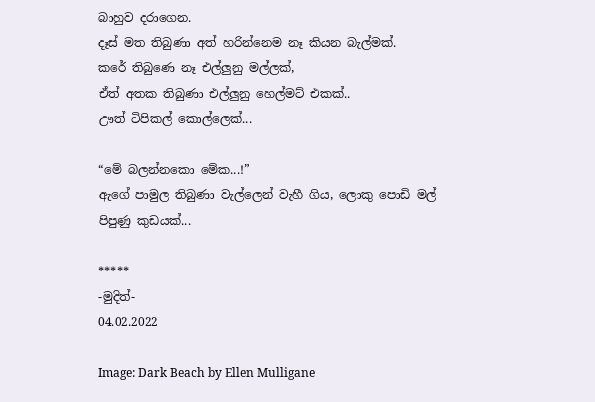බාහුව දරාගෙන.
දෑස් මත තිබුණා අත් හරින්නෙම නෑ කියන බැල්මක්.
කරේ තිබුණෙ නෑ එල්ලුනු මල්ලක්,
ඒත් අතක තිබුණා එල්ලුනු හෙල්මට් එකක්..
ඌත් ටිපිකල් කොල්ලෙක්...

“මේ බලන්නකො මේක...!”
ඇගේ පාමුල තිබුණා වැල්ලෙන් වැහී ගිය, ලොකු පොඩි මල් පිපුණු කුඩයක්...

*****
-මුදිත්-
04.02.2022

Image: Dark Beach by Ellen Mulligane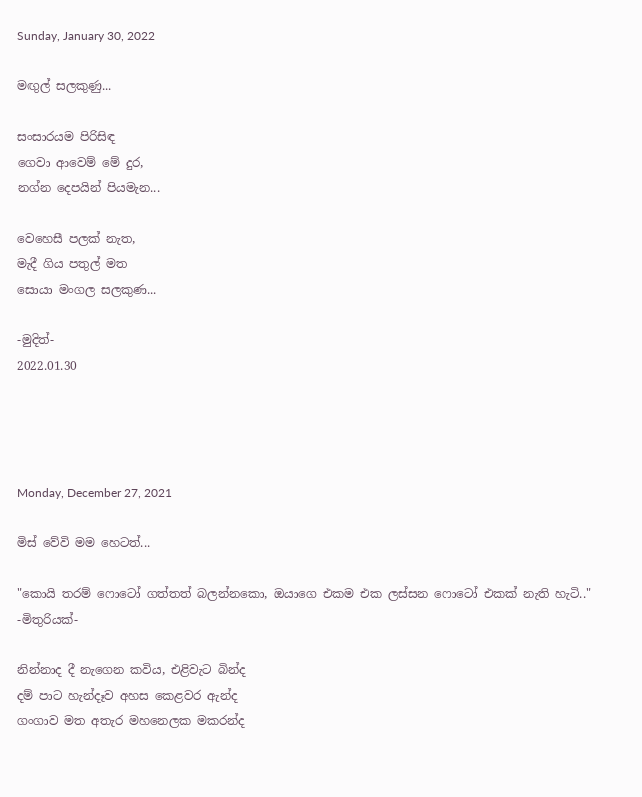Sunday, January 30, 2022

මඟුල් සලකුණු...

සංසාරයම පිරිසිඳ
ගෙවා ආවෙම් මේ දුර,
නග්න දෙපයින් පියමැන...

වෙහෙසී පලක් නැත,
මැදී ගිය පතුල් මත
සොයා මංගල සලකුණ...

-මුදිත්-
2022.01.30




Monday, December 27, 2021

මිස් වේවි මම හෙටත්...

"කොයි තරම් ෆොටෝ ගත්තත් බලන්නකො, ඔයාගෙ එකම එක ලස්සන ෆොටෝ එකක් නැති හැටි.."
-මිතුරියක්-

නින්නාද දී නැගෙන කවිය, එළිවැට බින්ද
දම් පාට හැන්දෑව අහස කෙළවර ඇන්ද
ගංගාව මත අතැර මහනෙලක මකරන්ද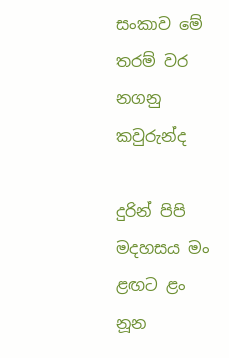සංකාව මේ තරම් වර නගනු කවුරුන්ද

දුරින් පිපි මදහසය මං ළඟට ළං නූන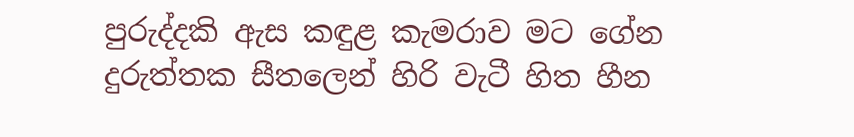පුරුද්දකි ඇස කඳුළ කැමරාව මට ගේන
දුරුත්තක සීතලෙන් හිරි වැටී හිත හීන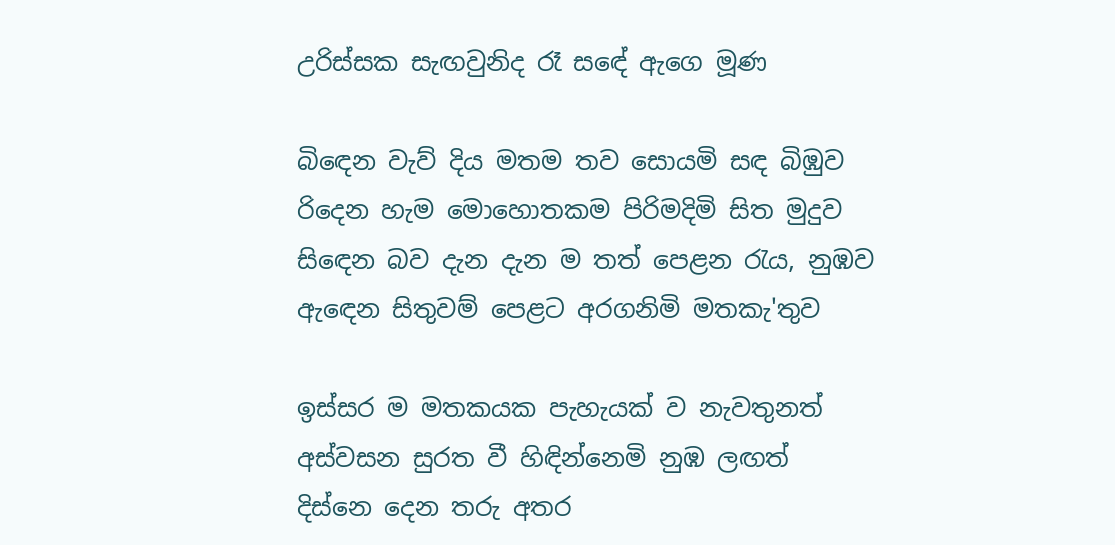උරිස්සක සැඟවුනිද රෑ සඳේ ඇගෙ මූණ

බිඳෙන වැව් දිය මතම තව සොයමි සඳ බිඹුව
රිදෙන හැම මොහොතකම පිරිමදිමි සිත මුදුව
සිඳෙන බව දැන දැන ම තත් පෙළන රැය, නුඹව
ඇඳෙන සිතුවම් පෙළට අරගනිමි මතකැ'තුව

ඉස්සර ම මතකයක පැහැයක් ව නැවතුනත්
අස්වසන සුරත වී හිඳින්නෙමි නුඹ ලඟත්
දිස්නෙ දෙන තරු අතර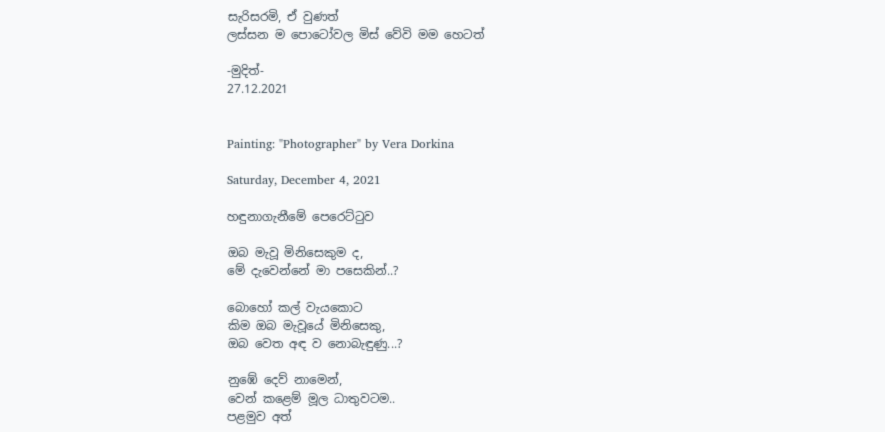සැරිසරමි, ඒ වුණත්
ලස්සන ම පොටෝවල මිස් වේවි මම හෙටත්

-මුදිත්-
27.12.2021


Painting: "Photographer" by Vera Dorkina

Saturday, December 4, 2021

හඳුනාගැනීමේ පෙරෙට්ටුව

ඔබ මැවූ මිනිසෙකුම ද,
මේ දැවෙන්නේ මා පසෙකින්..?

බොහෝ කල් වැයකොට
කිම ඔබ මැවූයේ මිනිසෙකු,
ඔබ වෙත අඳ ව නොබැඳුණු...?

නුඹේ දෙව් නාමෙන්,
වෙන් කළෙම් මූල ධාතුවටම..
පළමුව අත්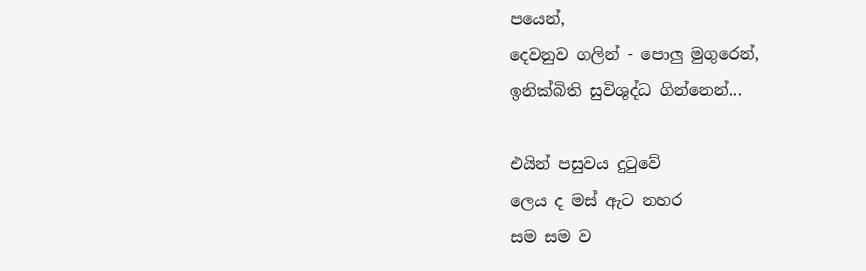පයෙන්,
දෙවනුව ගලින් - පොලු මුගුරෙන්,
ඉනික්බිති සුවිශුද්ධ ගින්නෙන්...

එයින් පසුවය දුටුවේ
ලෙය ද මස් ඇට නහර
සම සම ව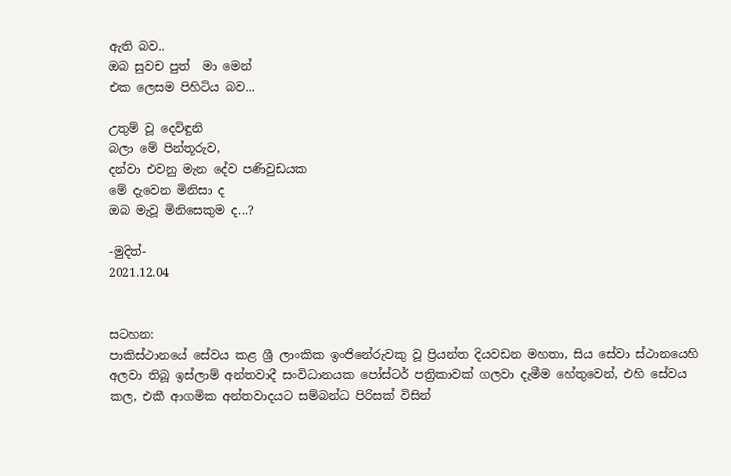ඇති බව..
ඔබ සුවච පුත්  මා මෙන්
එක ලෙසම පිහිටිය බව...

උතුම් වූ දෙවිඳුනි
බලා මේ පින්තූරුව,
දන්වා එවනු මැන දේව පණිවුඩයක
මේ දැවෙන මිනිසා ද
ඔබ මැවූ මිනිසෙකුම ද...?

-මුදිත්-
2021.12.04


සටහන:
පාකිස්ථානයේ සේවය කළ ශ්‍රී ලාංකික ඉංජිනේරුවකු වූ ප්‍රියන්ත දියවඩන මහතා, සිය සේවා ස්ථානයෙහි අලවා තිබූ ඉස්ලාම් අන්තවාදී සංවිධානයක පෝස්ටර් පත්‍රිකාවක් ගලවා දැමීම හේතුවෙන්, එහි සේවය කල, එකී ආගමික අන්තවාදයට සම්බන්ධ පිරිසක් විසින්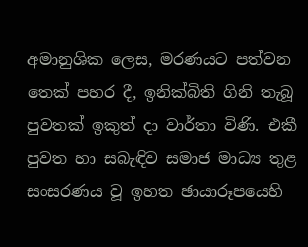අමානුශික ලෙස, මරණයට පත්වන තෙක් පහර දී, ඉනික්බිති ගිනි තැබූ පුවතක් ඉකුත් දා වාර්තා විණි. එකී පුවත හා සබැඳිව සමාජ මාධ්‍ය තුළ සංසරණය වූ ඉහත ඡායාරූපයෙහි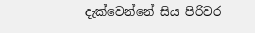දැක්වෙන්නේ සිය පිරිවර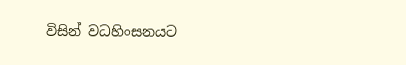විසින් වධහිංසනයට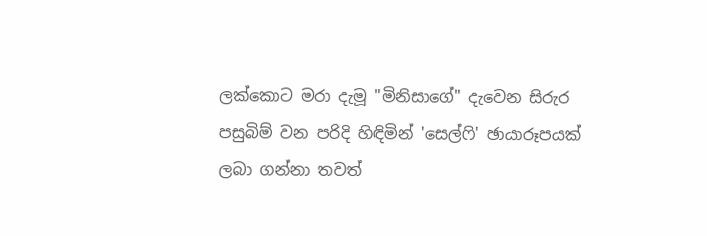ලක්කොට මරා දැමූ "මිනිසාගේ" දැවෙන සිරුර පසුබිම් වන පරිදි හිඳිමින් 'සෙල්ෆි' ඡායාරූපයක් ලබා ගන්නා තවත්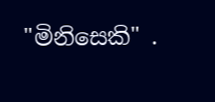"මිනිසෙකි" .